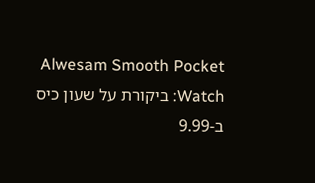Alwesam Smooth Pocket Watch: ביקורת על שעון כיס ב-9.99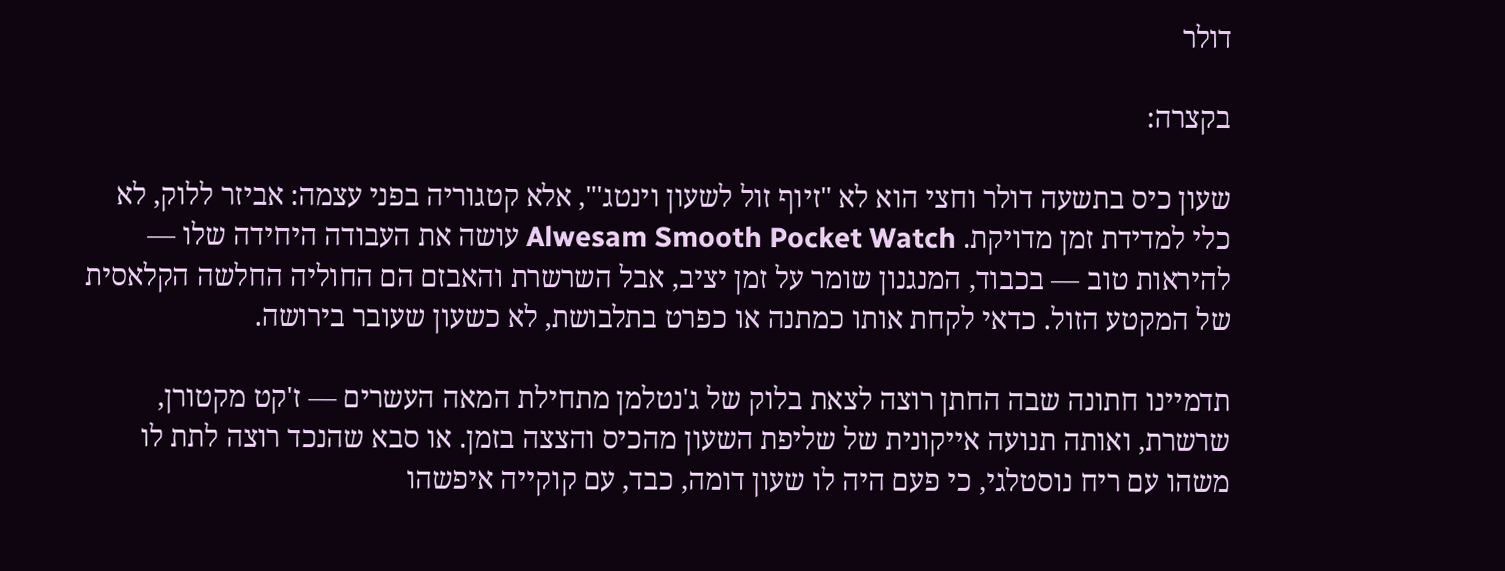דולר

בקצרה:

שעון כיס בתשעה דולר וחצי הוא לא "זיוף זול לשעון וינטג'", אלא קטגוריה בפני עצמה: אביזר ללוק, לא כלי למדידת זמן מדויקת. Alwesam Smooth Pocket Watch עושה את העבודה היחידה שלו — להיראות טוב — בכבוד, המנגנון שומר על זמן יציב, אבל השרשרת והאבזם הם החוליה החלשה הקלאסית של המקטע הזול. כדאי לקחת אותו כמתנה או כפרט בתלבושת, לא כשעון שעובר בירושה.

תדמיינו חתונה שבה החתן רוצה לצאת בלוק של ג'נטלמן מתחילת המאה העשרים — ז'קט מקטורן, שרשרת, ואותה תנועה אייקונית של שליפת השעון מהכיס והצצה בזמן. או סבא שהנכד רוצה לתת לו משהו עם ריח נוסטלגי, כי פעם היה לו שעון דומה, כבד, עם קוקייה איפשהו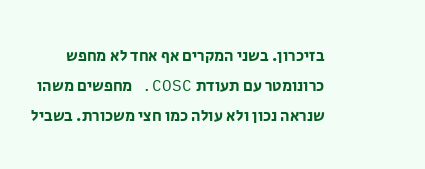בזיכרון. בשני המקרים אף אחד לא מחפש כרונומטר עם תעודת COSC. מחפשים משהו שנראה נכון ולא עולה כמו חצי משכורת. בשביל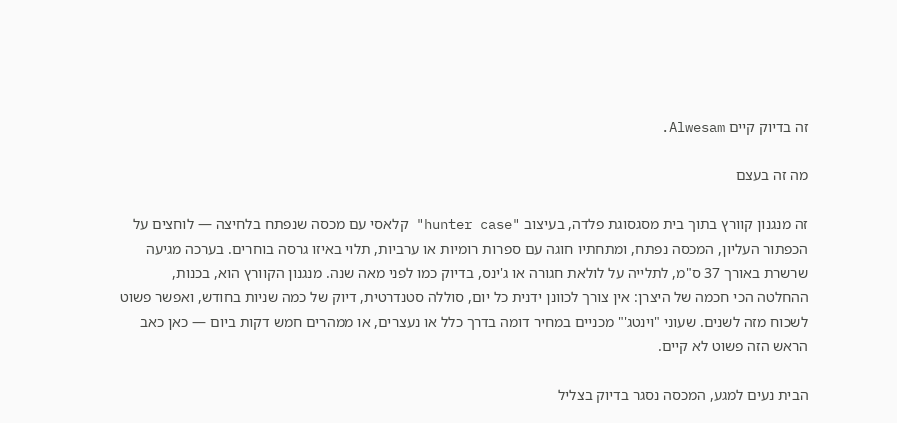זה בדיוק קיים Alwesam.

מה זה בעצם

זה מנגנון קוורץ בתוך בית מסגסוגת פלדה, בעיצוב "hunter case" קלאסי עם מכסה שנפתח בלחיצה — לוחצים על הכפתור העליון, המכסה נפתח, ומתחתיו חוגה עם ספרות רומיות או ערביות, תלוי באיזו גרסה בוחרים. בערכה מגיעה שרשרת באורך 37 ס"מ, לתלייה על לולאת חגורה או ג'ינס, בדיוק כמו לפני מאה שנה. מנגנון הקוורץ הוא, בכנות, ההחלטה הכי חכמה של היצרן: אין צורך לכוונן ידנית כל יום, סוללה סטנדרטית, דיוק של כמה שניות בחודש, ואפשר פשוט לשכוח מזה לשנים. שעוני "וינטג'" מכניים במחיר דומה בדרך כלל או נעצרים, או ממהרים חמש דקות ביום — כאן כאב הראש הזה פשוט לא קיים.

הבית נעים למגע, המכסה נסגר בדיוק בצליל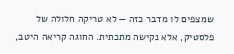שמצפים לו מדבר כזה — לא טריקה חלולה של פלסטיק, אלא נקישה מתכתית. החוגה קריאה היטב,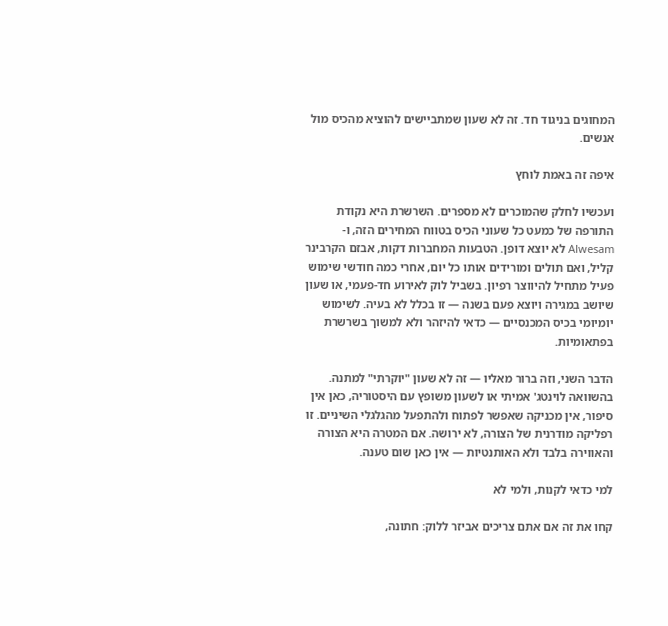המחוגים בניגוד חד. זה לא שעון שמתביישים להוציא מהכיס מול אנשים.

איפה זה באמת לוחץ

ועכשיו לחלק שהמוכרים לא מספרים. השרשרת היא נקודת התורפה של כמעט כל שעוני הכיס בטווח המחירים הזה, ו-Alwesam לא יוצא דופן. הטבעות המחברות דקות, אבזם הקרבינר קליל, ואם תולים ומורידים אותו כל יום, אחרי כמה חודשי שימוש פעיל מתחיל להיווצר רפיון. בשביל לוק לאירוע חד-פעמי, או שעון שיושב במגירה ויוצא פעם בשנה — זו בכלל לא בעיה. לשימוש יומיומי בכיס המכנסיים — כדאי להיזהר ולא למשוך בשרשרת בפתאומיות.

הדבר השני, וזה ברור מאליו — זה לא שעון "יוקרתי" למתנה. בהשוואה לוינטג' אמיתי או לשעון משופץ עם היסטוריה, כאן אין סיפור, אין מכניקה שאפשר לפתוח ולהתפעל מהגלגלי השיניים. זו רפליקה מודרנית של הצורה, לא ירושה. אם המטרה היא הצורה והאווירה בלבד ולא האותנטיות — אין כאן שום טענה.

למי כדאי לקנות, ולמי לא

קחו את זה אם אתם צריכים אביזר ללוק: חתונה,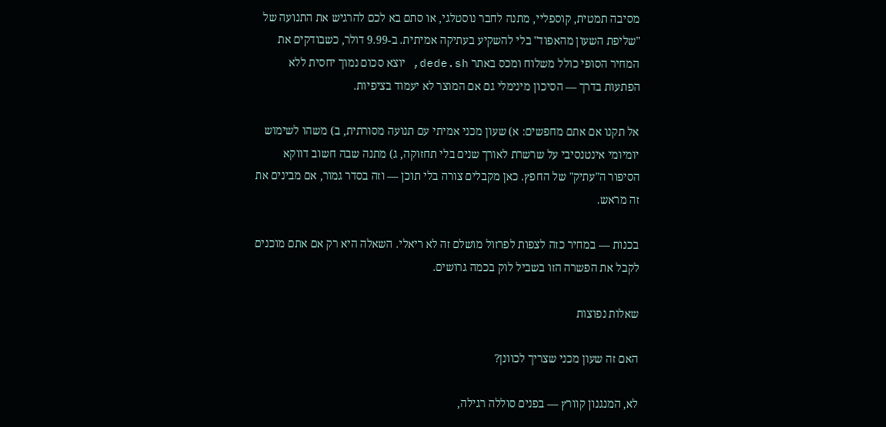מסיבה תמטית, קוספליי, מתנה לחבר נוסטלגי, או סתם בא לכם להרגיש את התנועה של "שליפת השעון מהאפוד" בלי להשקיע בעתיקה אמיתית. ב-9.99 דולר, כשבודקים את המחיר הסופי כולל משלוח ומכס באתר dede.sh, יוצא סכום נמוך יחסית ללא הפתעות בדרך — הסיכון מינימלי גם אם המוצר לא יעמוד בציפיות.

אל תקנו אם אתם מחפשים: א) שעון מכני אמיתי עם תנועה מסורתית, ב) משהו לשימוש יומיומי אינטנסיבי על שרשרת לאורך שנים בלי תחזוקה, ג) מתנה שבה חשוב דווקא הסיפור ה"עתיק" של החפץ. כאן מקבלים צורה בלי תוכן — וזה בסדר גמור, אם מבינים את זה מראש.

בכנות — במחיר כזה לצפות לפרזול מושלם זה לא ריאלי. השאלה היא רק אם אתם מוכנים לקבל את הפשרה הזו בשביל לוק בכמה גרושים.

שאלות נפוצות

האם זה שעון מכני שצריך לכוונן?

לא, המנגנון קוורץ — בפנים סוללה רגילה,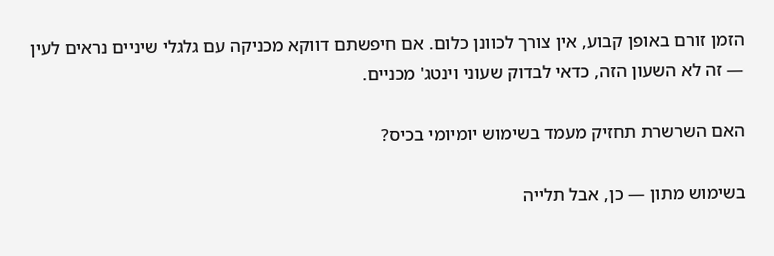הזמן זורם באופן קבוע, אין צורך לכוונן כלום. אם חיפשתם דווקא מכניקה עם גלגלי שיניים נראים לעין — זה לא השעון הזה, כדאי לבדוק שעוני וינטג' מכניים.

האם השרשרת תחזיק מעמד בשימוש יומיומי בכיס?

בשימוש מתון — כן, אבל תלייה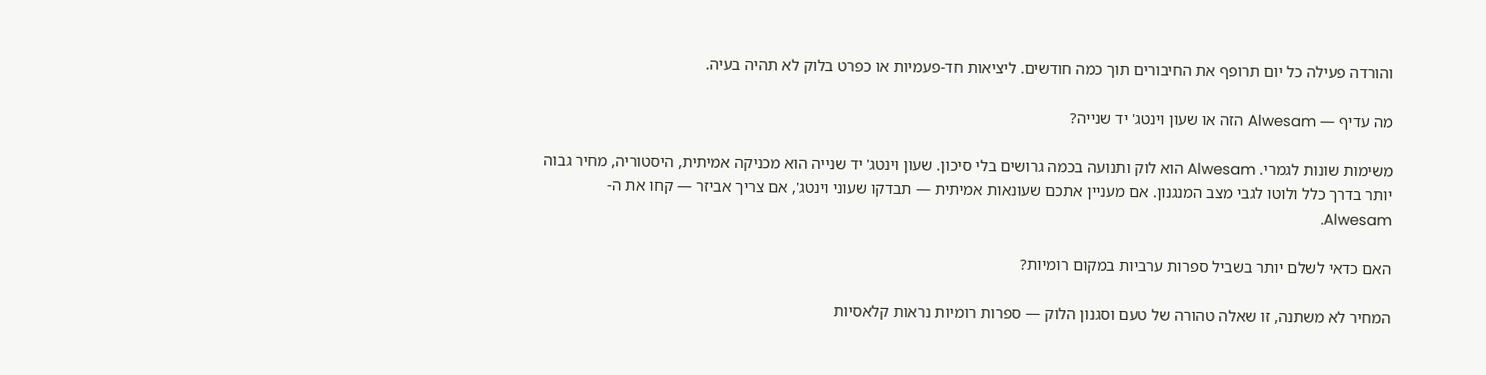והורדה פעילה כל יום תרופף את החיבורים תוך כמה חודשים. ליציאות חד-פעמיות או כפרט בלוק לא תהיה בעיה.

מה עדיף — Alwesam הזה או שעון וינטג' יד שנייה?

משימות שונות לגמרי. Alwesam הוא לוק ותנועה בכמה גרושים בלי סיכון. שעון וינטג' יד שנייה הוא מכניקה אמיתית, היסטוריה, מחיר גבוה יותר בדרך כלל ולוטו לגבי מצב המנגנון. אם מעניין אתכם שעונאות אמיתית — תבדקו שעוני וינטג', אם צריך אביזר — קחו את ה-Alwesam.

האם כדאי לשלם יותר בשביל ספרות ערביות במקום רומיות?

המחיר לא משתנה, זו שאלה טהורה של טעם וסגנון הלוק — ספרות רומיות נראות קלאסיות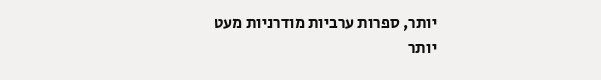יותר, ספרות ערביות מודרניות מעט יותר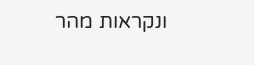ונקראות מהר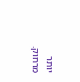יותר מרחוק.